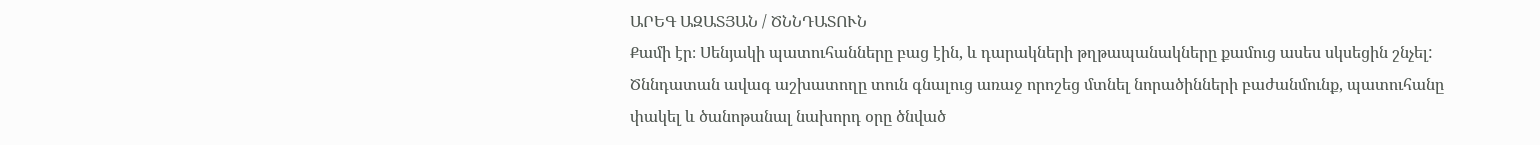ԱՐԵԳ ԱԶԱՏՅԱՆ / ԾՆՆԴԱՏՈՒՆ
Քամի էր։ Սենյակի պատուհանները բաց էին, և դարակների թղթապանակները քամուց ասես սկսեցին շնչել:
Ծննդատան ավագ աշխատողը տուն գնալուց առաջ որոշեց մտնել նորածինների բաժանմունք, պատուհանը փակել և ծանոթանալ նախորդ օրը ծնված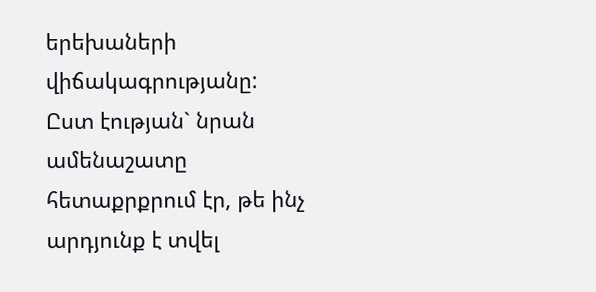երեխաների վիճակագրությանը: Ըստ էության` նրան ամենաշատը հետաքրքրում էր, թե ինչ արդյունք է տվել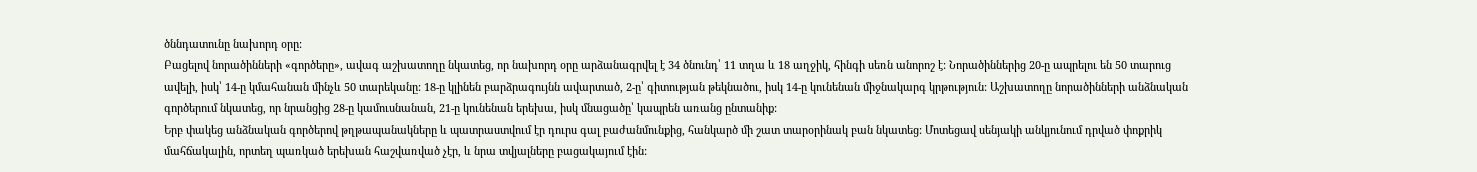ծննդատունը նախորդ օրը:
Բացելով նորածինների «գործերը», ավագ աշխատողը նկատեց, որ նախորդ օրը արձանագրվել է 34 ծնունդ՝ 11 տղա և 18 աղջիկ, հինգի սեռն անորոշ է: Նորածիններից 20-ը ապրելու են 50 տարուց ավելի, իսկ՝ 14-ը կմահանան մինչև 50 տարեկանը: 18-ը կլինեն բարձրագույնն ավարտած, 2-ը՝ գիտության թեկնածու, իսկ 14-ը կունենան միջնակարգ կրթություն: Աշխատողը նորածինների անձնական գործերում նկատեց, որ նրանցից 28-ը կամուսնանան, 21-ը կունենան երեխա, իսկ մնացածը՝ կապրեն առանց ընտանիք:
Երբ փակեց անձնական գործերով թղթապանակները և պատրաստվում էր դուրս գալ բաժանմունքից, հանկարծ մի շատ տարօրինակ բան նկատեց: Մոտեցավ սենյակի անկյունում դրված փոքրիկ մահճակալին, որտեղ պառկած երեխան հաշվառված չէր, և նրա տվյալները բացակայում էին: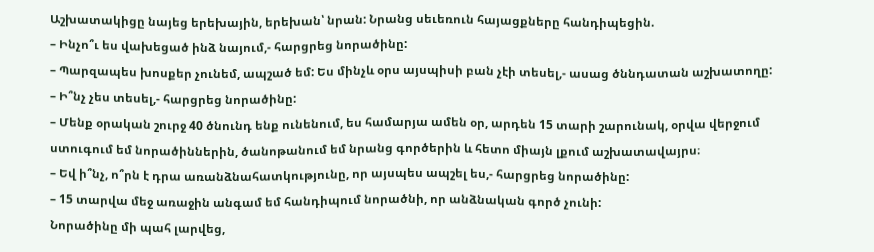Աշխատակիցը նայեց երեխային, երեխան՝ նրան: Նրանց սեւեռուն հայացքները հանդիպեցին.
– Ինչո՞ւ ես վախեցած ինձ նայում,- հարցրեց նորածինը:
– Պարզապես խոսքեր չունեմ, ապշած եմ: Ես մինչև օրս այսպիսի բան չէի տեսել,- ասաց ծննդատան աշխատողը:
– Ի՞նչ չես տեսել,- հարցրեց նորածինը:
– Մենք օրական շուրջ 40 ծնունդ ենք ունենում, ես համարյա ամեն օր, արդեն 15 տարի շարունակ, օրվա վերջում ստուգում եմ նորածիններին, ծանոթանում եմ նրանց գործերին և հետո միայն լքում աշխատավայրս։
– Եվ ի՞նչ, ո՞րն է դրա առանձնահատկությունը, որ այսպես ապշել ես,- հարցրեց նորածինը:
– 15 տարվա մեջ առաջին անգամ եմ հանդիպում նորածնի, որ անձնական գործ չունի:
Նորածինը մի պահ լարվեց,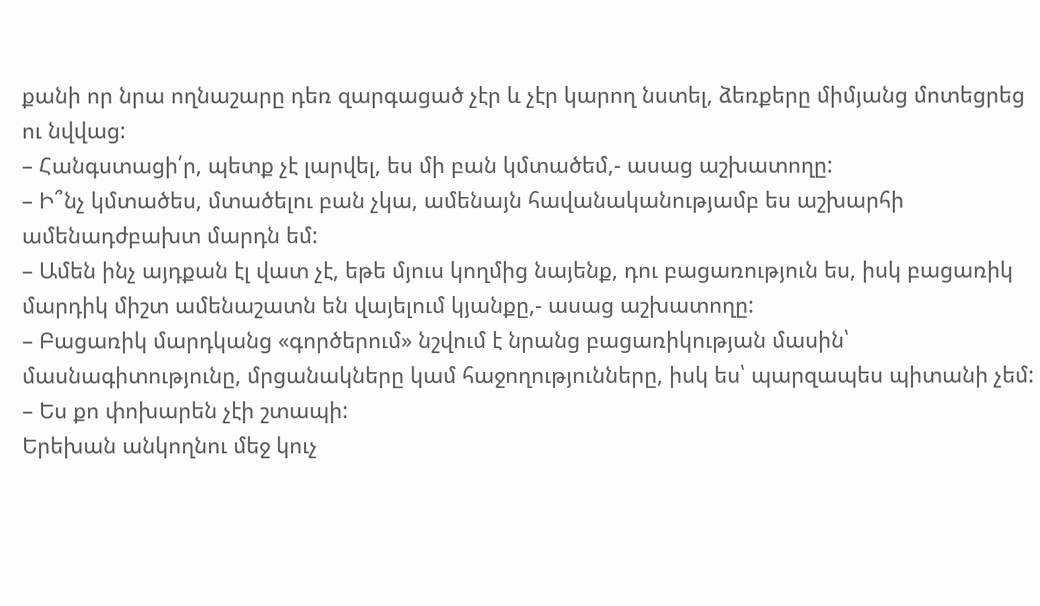քանի որ նրա ողնաշարը դեռ զարգացած չէր և չէր կարող նստել, ձեռքերը միմյանց մոտեցրեց ու նվվաց:
– Հանգստացի՛ր, պետք չէ լարվել, ես մի բան կմտածեմ,- ասաց աշխատողը:
– Ի՞նչ կմտածես, մտածելու բան չկա, ամենայն հավանականությամբ ես աշխարհի ամենադժբախտ մարդն եմ:
– Ամեն ինչ այդքան էլ վատ չէ, եթե մյուս կողմից նայենք, դու բացառություն ես, իսկ բացառիկ մարդիկ միշտ ամենաշատն են վայելում կյանքը,- ասաց աշխատողը:
– Բացառիկ մարդկանց «գործերում» նշվում է նրանց բացառիկության մասին՝ մասնագիտությունը, մրցանակները կամ հաջողությունները, իսկ ես՝ պարզապես պիտանի չեմ:
– Ես քո փոխարեն չէի շտապի:
Երեխան անկողնու մեջ կուչ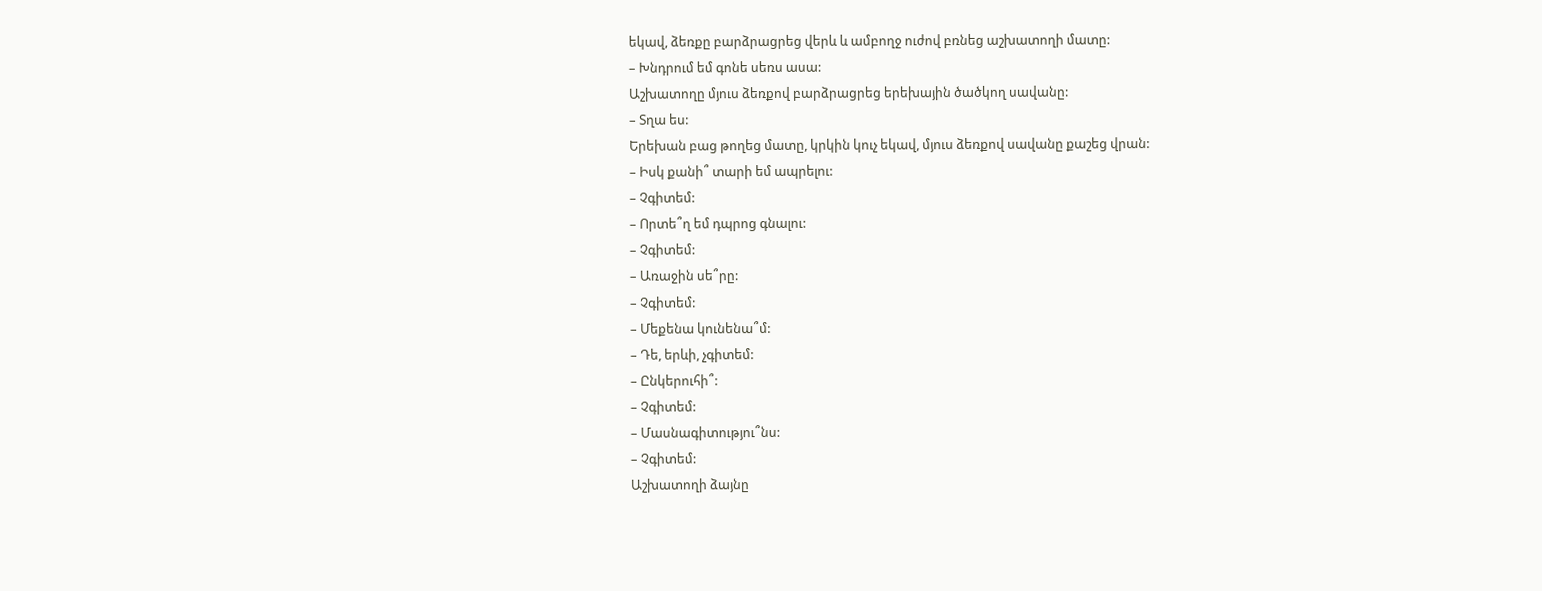եկավ, ձեռքը բարձրացրեց վերև և ամբողջ ուժով բռնեց աշխատողի մատը:
– Խնդրում եմ գոնե սեռս ասա:
Աշխատողը մյուս ձեռքով բարձրացրեց երեխային ծածկող սավանը:
– Տղա ես:
Երեխան բաց թողեց մատը, կրկին կուչ եկավ, մյուս ձեռքով սավանը քաշեց վրան:
– Իսկ քանի՞ տարի եմ ապրելու:
– Չգիտեմ:
– Որտե՞ղ եմ դպրոց գնալու:
– Չգիտեմ:
– Առաջին սե՞րը:
– Չգիտեմ:
– Մեքենա կունենա՞մ:
– Դե, երևի, չգիտեմ:
– Ընկերուհի՞:
– Չգիտեմ:
– Մասնագիտությու՞նս:
– Չգիտեմ:
Աշխատողի ձայնը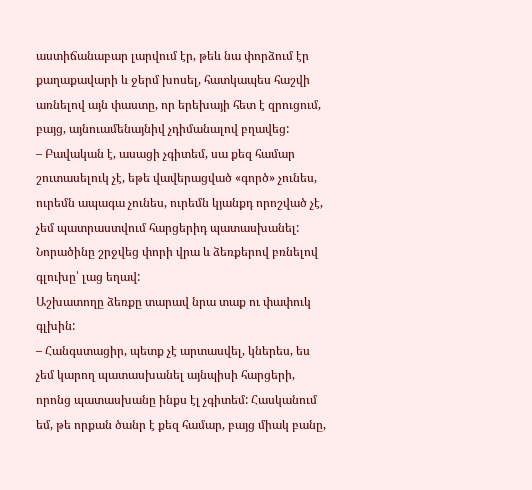աստիճանաբար լարվում էր, թեև նա փորձում էր քաղաքավարի և ջերմ խոսել, հատկապես հաշվի առնելով այն փաստը, որ երեխայի հետ է զրուցում, բայց, այնուամենայնիվ չդիմանալով բղավեց:
– Բավական է, ասացի չգիտեմ, սա քեզ համար շուտասելուկ չէ, եթե վավերացված «գործ» չունես, ուրեմն ապագա չունես, ուրեմն կյանքդ որոշված չէ, չեմ պատրաստվում հարցերիդ պատասխանել:
Նորածինը շրջվեց փորի վրա և ձեռքերով բռնելով գլուխը՝ լաց եղավ:
Աշխատողը ձեռքը տարավ նրա տաք ու փափուկ գլխին:
– Հանգստացիր, պետք չէ արտասվել, կներես, ես չեմ կարող պատասխանել այնպիսի հարցերի, որոնց պատասխանը ինքս էլ չգիտեմ: Հասկանում եմ, թե որքան ծանր է քեզ համար, բայց միակ բանը,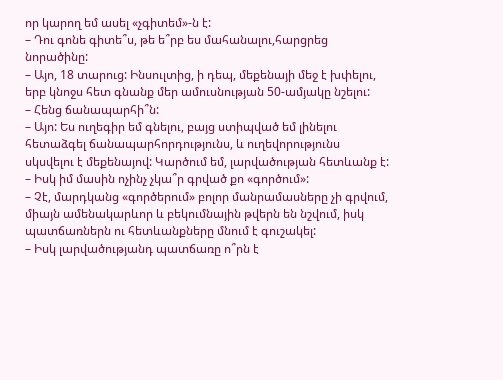որ կարող եմ ասել «չգիտեմ»-ն է:
– Դու գոնե գիտե՞ս, թե ե՞րբ ես մահանալու,հարցրեց նորածինը:
– Այո, 18 տարուց: Ինսուլտից, ի դեպ, մեքենայի մեջ է խփելու, երբ կնոջս հետ գնանք մեր ամուսնության 50-ամյակը նշելու:
– Հենց ճանապարհի՞ն:
– Այո: Ես ուղեգիր եմ գնելու, բայց ստիպված եմ լինելու հետաձգել ճանապարհորդությունս, և ուղեվորությունս սկսվելու է մեքենայով: Կարծում եմ, լարվածության հետևանք է:
– Իսկ իմ մասին ոչինչ չկա՞ր գրված քո «գործում»:
– Չէ, մարդկանց «գործերում» բոլոր մանրամասները չի գրվում, միայն ամենակարևոր և բեկումնային թվերն են նշվում, իսկ պատճառներն ու հետևանքները մնում է գուշակել:
– Իսկ լարվածությանդ պատճառը ո՞րն է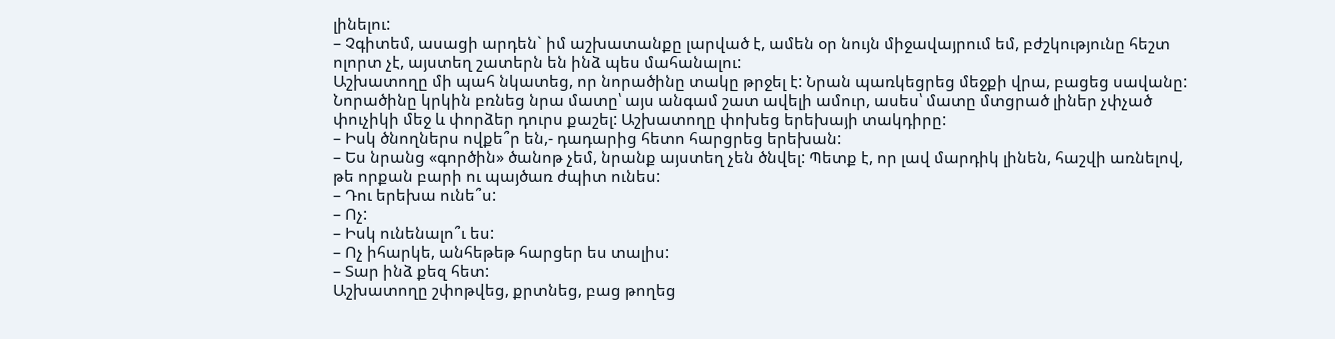լինելու:
– Չգիտեմ, ասացի արդեն` իմ աշխատանքը լարված է, ամեն օր նույն միջավայրում եմ, բժշկությունը հեշտ ոլորտ չէ, այստեղ շատերն են ինձ պես մահանալու:
Աշխատողը մի պահ նկատեց, որ նորածինը տակը թրջել է: Նրան պառկեցրեց մեջքի վրա, բացեց սավանը: Նորածինը կրկին բռնեց նրա մատը՝ այս անգամ շատ ավելի ամուր, ասես՝ մատը մտցրած լիներ չփչած փուչիկի մեջ և փորձեր դուրս քաշել: Աշխատողը փոխեց երեխայի տակդիրը:
– Իսկ ծնողներս ովքե՞ր են,- դադարից հետո հարցրեց երեխան:
– Ես նրանց «գործին» ծանոթ չեմ, նրանք այստեղ չեն ծնվել: Պետք է, որ լավ մարդիկ լինեն, հաշվի առնելով, թե որքան բարի ու պայծառ ժպիտ ունես:
– Դու երեխա ունե՞ս:
– Ոչ:
– Իսկ ունենալո՞ւ ես:
– Ոչ իհարկե, անհեթեթ հարցեր ես տալիս:
– Տար ինձ քեզ հետ:
Աշխատողը շփոթվեց, քրտնեց, բաց թողեց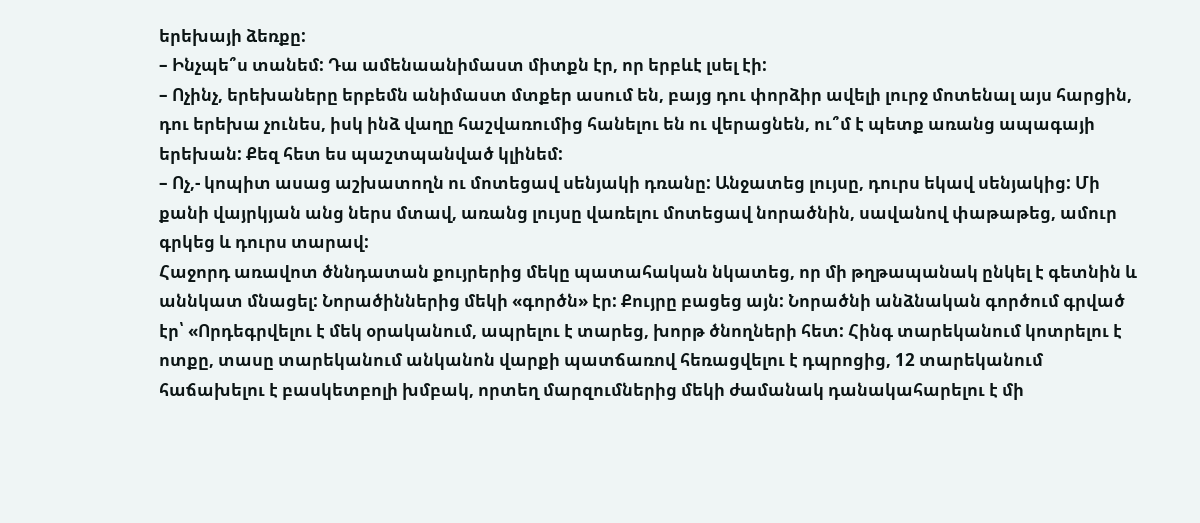երեխայի ձեռքը:
– Ինչպե՞ս տանեմ: Դա ամենաանիմաստ միտքն էր, որ երբևէ լսել էի:
– Ոչինչ, երեխաները երբեմն անիմաստ մտքեր ասում են, բայց դու փորձիր ավելի լուրջ մոտենալ այս հարցին, դու երեխա չունես, իսկ ինձ վաղը հաշվառումից հանելու են ու վերացնեն, ու՞մ է պետք առանց ապագայի երեխան: Քեզ հետ ես պաշտպանված կլինեմ:
– Ոչ,- կոպիտ ասաց աշխատողն ու մոտեցավ սենյակի դռանը: Անջատեց լույսը, դուրս եկավ սենյակից: Մի քանի վայրկյան անց ներս մտավ, առանց լույսը վառելու մոտեցավ նորածնին, սավանով փաթաթեց, ամուր գրկեց և դուրս տարավ:
Հաջորդ առավոտ ծննդատան քույրերից մեկը պատահական նկատեց, որ մի թղթապանակ ընկել է գետնին և աննկատ մնացել: Նորածիններից մեկի «գործն» էր: Քույրը բացեց այն: Նորածնի անձնական գործում գրված էր՝ «Որդեգրվելու է մեկ օրականում, ապրելու է տարեց, խորթ ծնողների հետ: Հինգ տարեկանում կոտրելու է ոտքը, տասը տարեկանում անկանոն վարքի պատճառով հեռացվելու է դպրոցից, 12 տարեկանում հաճախելու է բասկետբոլի խմբակ, որտեղ մարզումներից մեկի ժամանակ դանակահարելու է մի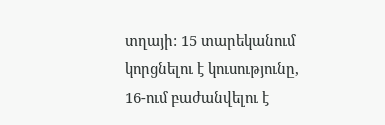տղայի: 15 տարեկանում կորցնելու է կուսությունը, 16-ում բաժանվելու է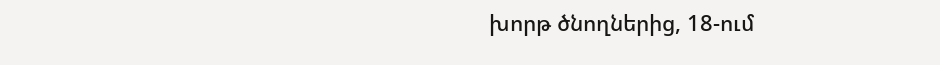խորթ ծնողներից, 18-ում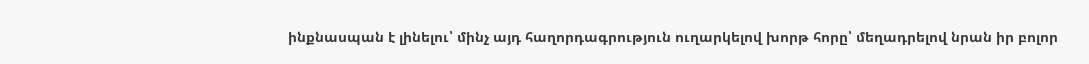ինքնասպան է լինելու՝ մինչ այդ հաղորդագրություն ուղարկելով խորթ հորը՝ մեղադրելով նրան իր բոլոր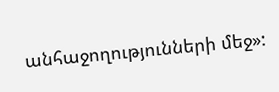անհաջողությունների մեջ»: